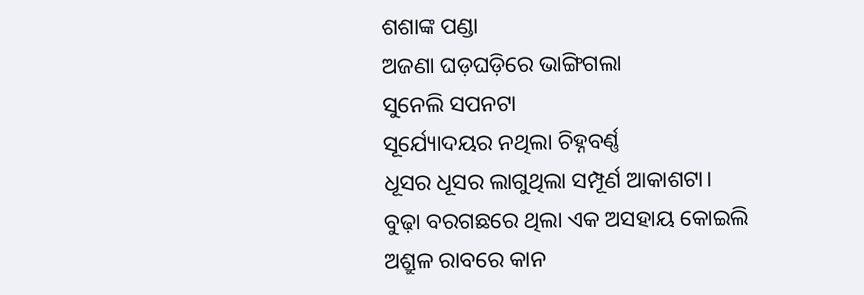ଶଶାଙ୍କ ପଣ୍ଡା
ଅଜଣା ଘଡ଼ଘଡ଼ିରେ ଭାଙ୍ଗିଗଲା
ସୁନେଲି ସପନଟା
ସୂର୍ଯ୍ୟୋଦୟର ନଥିଲା ଚିହ୍ନବର୍ଣ୍ଣ
ଧୂସର ଧୂସର ଲାଗୁଥିଲା ସମ୍ପୂର୍ଣ ଆକାଶଟା।
ବୁଢ଼ା ବରଗଛରେ ଥିଲା ଏକ ଅସହାୟ କୋଇଲି
ଅଶ୍ରୁଳ ରାବରେ କାନ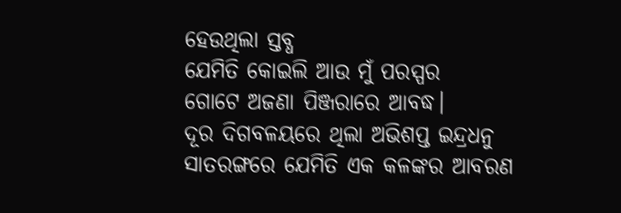ହେଉଥିଲା ସ୍ତବ୍ଧ
ଯେମିତି କୋଇଲି ଆଉ ମୁଁ ପରସ୍ପର
ଗୋଟେ ଅଜଣା ପିଞ୍ଜରାରେ ଆବଦ୍ଧ।
ଦୂର ଦିଗବଳୟରେ ଥିଲା ଅଭିଶପ୍ତ ଇନ୍ଦ୍ରଧନୁ
ସାତରଙ୍ଗରେ ଯେମିତି ଏକ କଳଙ୍କର ଆବରଣ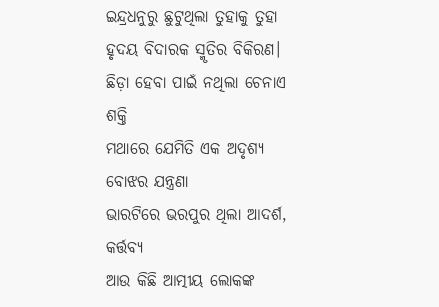ଇନ୍ଦ୍ରଧନୁରୁ ଛୁଟୁଥିଲା ତୁହାକୁ ତୁହା
ହୃଦୟ ବିଦାରକ ସ୍ମୃତିର ବିକିରଣ।
ଛିଡ଼ା ହେବା ପାଇଁ ନଥିଲା ଚେନାଏ ଶକ୍ତି
ମଥାରେ ଯେମିତି ଏକ ଅଦୃଶ୍ୟ ବୋଝର ଯନ୍ତ୍ରଣା
ଭାରଟିରେ ଭରପୁର ଥିଲା ଆଦର୍ଶ, କର୍ତ୍ତବ୍ୟ
ଆଉ କିଛି ଆତ୍ମୀୟ ଲୋକଙ୍କ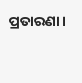ପ୍ରତାରଣା।